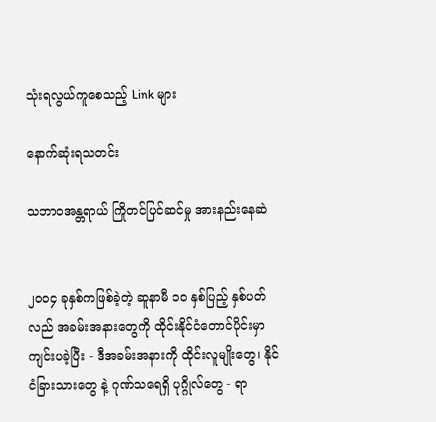သုံးရလွယ်ကူစေသည့် Link များ

နောက်ဆုံးရသတင်း

သဘာဝအန္တရာယ် ကြိုတင်ပြင်ဆင်မှု အားနည်းနေဆဲ


၂၀၀၄ ခုနှစ်ကဖြစ်ခဲ့တဲ့ ဆူနာမီ ၁၀ နှစ်ပြည့် နှစ်ပတ်လည် အခမ်းအနားတွေကို ထိုင်းနိုင်ငံတောင်ပိုင်းမှာ ကျင်းပခဲ့ပြီး - ဒီအခမ်းအနားကို ထိုင်းလူမျိုးတွေ၊ နိုင်ငံခြားသားတွေ နဲ့ ဂုဏ်သရေရှိ ပုဂ္ဂိုလ်တွေ - ရာ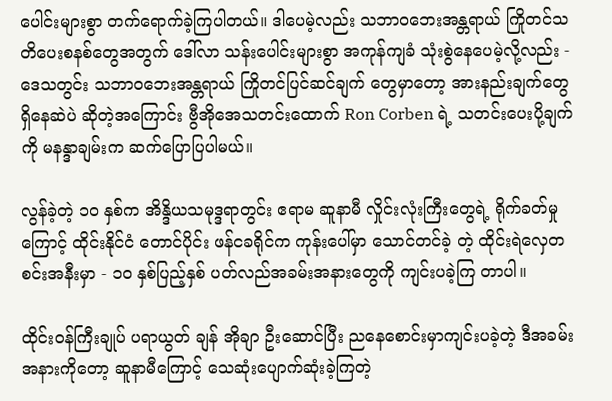ပေါင်းများစွာ တက်ရောက်ခဲ့ကြပါတယ်။ ဒါပေမဲ့လည်း သဘာဝဘေးအန္တရာယ် ကြိုတင်သတိပေးစနစ်တွေအတွက် ဒေါ်လာ သန်းပေါင်းများစွာ အကုန်ကျခံ သုံးစွဲနေပေမဲ့လို့လည်း - ဒေသတွင်း သဘာဝဘေးအန္တရာယ် ကြိုတင်ပြင်ဆင်ချက် တွေမှာတော့ အားနည်းချက်တွေ ရှိနေဆဲပဲ ဆိုတဲ့အကြောင်း ဗွီအိုအေသတင်းထောက် Ron Corben ရဲ့ သတင်းပေးပို့ချက်ကို မနန္ဒာချမ်းက ဆက်ပြောပြပါမယ်။

လွန်ခဲ့တဲ့ ၁၀ နှစ်က အိန္ဒိယသမုဒ္ဒရာတွင်း ဧရာမ ဆူနာမီ လှိုင်းလုံးကြီးတွေရဲ့ ရိုက်ခတ်မှုကြောင့် ထိုင်းနိုင်ငံ တောင်ပိုင်း ဖန်ငခရိုင်က ကုန်းပေါ်မှာ သောင်တင်ခဲ့ တဲ့ ထိုင်းရဲလှေတစင်းအနီးမှာ - ၁၀ နှစ်ပြည့်နှစ် ပတ်လည်အခမ်းအနားတွေကို ကျင်းပခဲ့ကြ တာပါ။

ထိုင်းဝန်ကြီးချုပ် ပရာယွတ် ချန် အိုချာ ဦးဆောင်ပြီး ညနေစောင်းမှာကျင်းပခဲ့တဲ့ ဒီအခမ်းအနားကိုတော့ ဆူနာမီကြောင့် သေဆုံးပျောက်ဆုံးခဲ့ကြတဲ့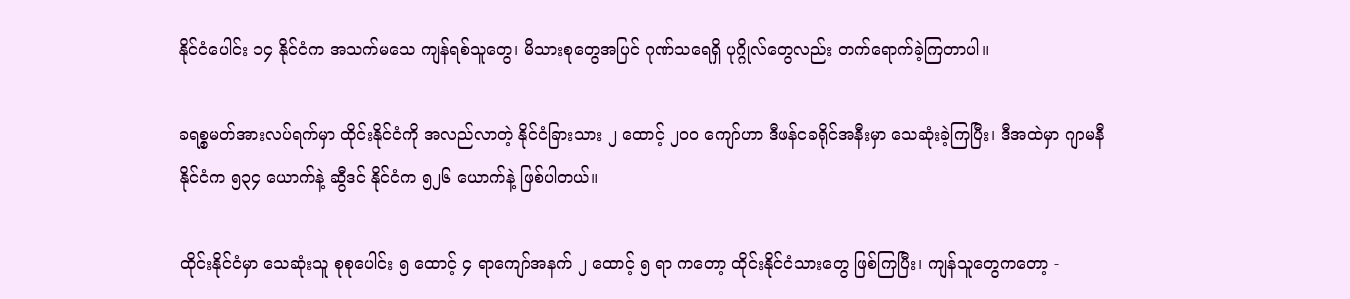နိုင်ငံပေါင်း ၁၄ နိုင်ငံက အသက်မသေ ကျန်ရစ်သူတွေ၊ မိသားစုတွေအပြင် ဂုဏ်သရေရှိ ပုဂ္ဂိုလ်တွေလည်း တက်ရောက်ခဲ့ကြတာပါ။

ခရစ္စမတ်အားလပ်ရက်မှာ ထိုင်းနိုင်ငံကို အလည်လာတဲ့ နိုင်ငံခြားသား ၂ ထောင့် ၂၀၀ ကျော်ဟာ ဒီဖန်ငခရိုင်အနီးမှာ သေဆုံးခဲ့ကြပြီး၊ ဒီအထဲမှာ ဂျာမနီနိုင်ငံက ၅၃၄ ယောက်နဲ့ ဆွီဒင် နိုင်ငံက ၅၂၆ ယောက်နဲ့ ဖြစ်ပါတယ်။

ထိုင်းနိုင်ငံမှာ သေဆုံးသူ စုစုပေါင်း ၅ ထောင့် ၄ ရာကျော်အနက် ၂ ထောင့် ၅ ရာ ကတော့ ထိုင်းနိုင်ငံသားတွေ ဖြစ်ကြပြီး၊ ကျန်သူတွေကတော့ -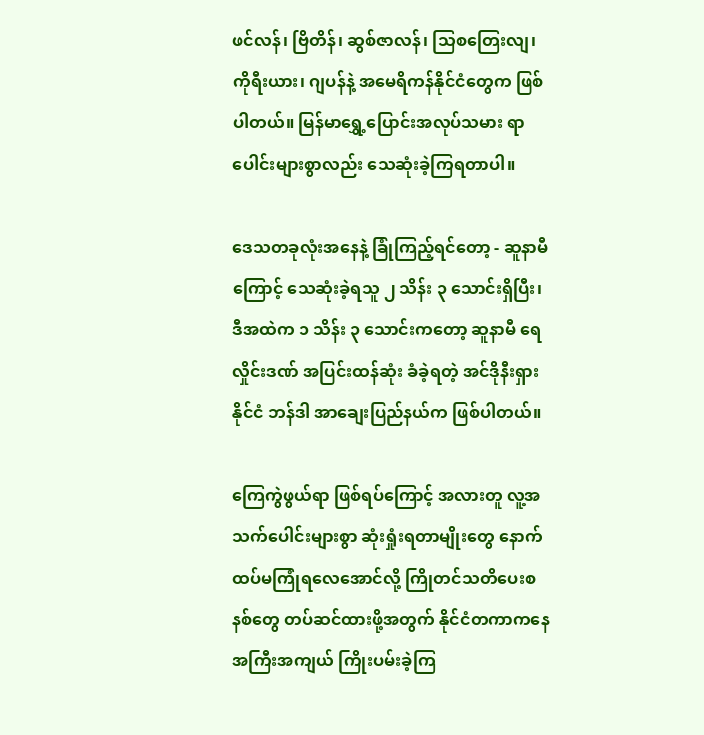ဖင်လန်၊ ဗြိတိန်၊ ဆွစ်ဇာလန်၊ သြစတြေးလျ၊ ကိုရီးယား၊ ဂျပန်နဲ့ အမေရိကန်နိုင်ငံတွေက ဖြစ်ပါတယ်။ မြန်မာရွှေ့ပြောင်းအလုပ်သမား ရာပေါင်းများစွာလည်း သေဆုံးခဲ့ကြရတာပါ။

ဒေသတခုလုံးအနေနဲ့ ခြုံကြည့်ရင်တော့ - ဆူနာမီကြောင့် သေဆုံးခဲ့ရသူ ၂ သိန်း ၃ သောင်းရှိပြီး၊ ဒီအထဲက ၁ သိန်း ၃ သောင်းကတော့ ဆူနာမီ ရေလှိုင်းဒဏ် အပြင်းထန်ဆုံး ခံခဲ့ရတဲ့ အင်ဒိုနီးရှားနိုင်ငံ ဘန်ဒါ အာချေးပြည်နယ်က ဖြစ်ပါတယ်။

ကြေကွဲဖွယ်ရာ ဖြစ်ရပ်ကြောင့် အလားတူ လူ့အသက်ပေါင်းများစွာ ဆုံးရှုံးရတာမျိုးတွေ နောက်ထပ်မကြုံရလေအောင်လို့ ကြိုတင်သတိပေးစနစ်တွေ တပ်ဆင်ထားဖို့အတွက် နိုင်ငံတကာကနေ အကြီးအကျယ် ကြိုးပမ်းခဲ့ကြ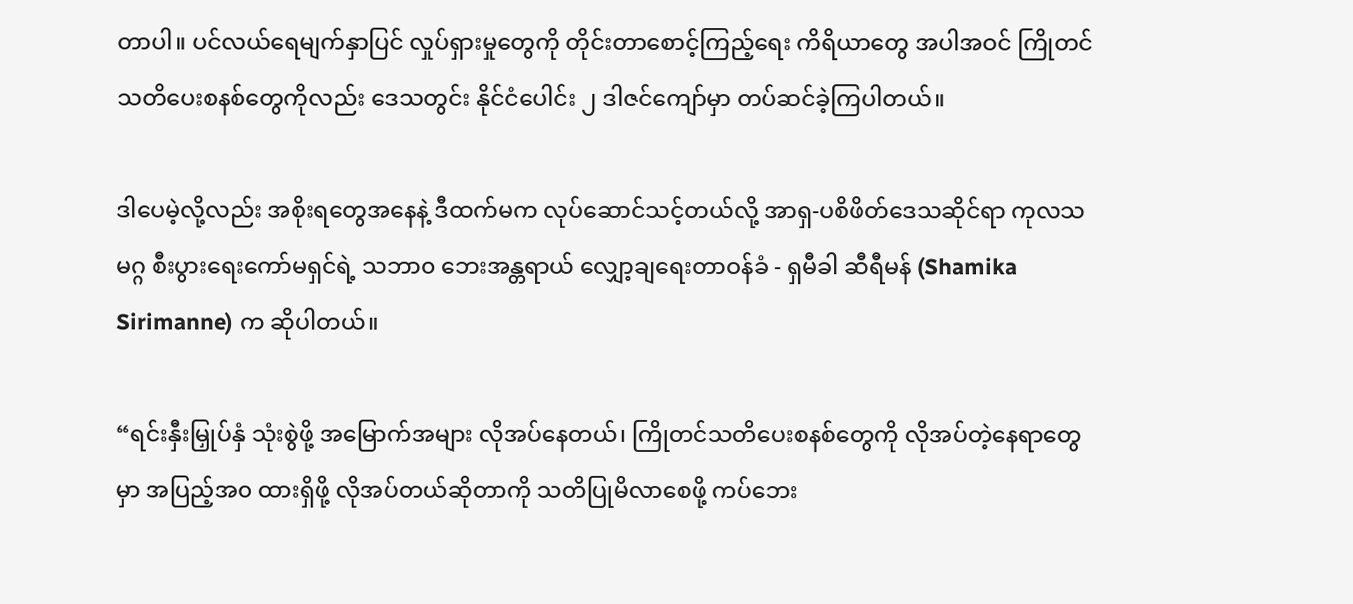တာပါ။ ပင်လယ်ရေမျက်နှာပြင် လှုပ်ရှားမှုတွေကို တိုင်းတာစောင့်ကြည့်ရေး ကိရိယာတွေ အပါအဝင် ကြိုတင်သတိပေးစနစ်တွေကိုလည်း ဒေသတွင်း နိုင်ငံပေါင်း ၂ ဒါဇင်ကျော်မှာ တပ်ဆင်ခဲ့ကြပါတယ်။

ဒါပေမဲ့လို့လည်း အစိုးရတွေအနေနဲ့ ဒီထက်မက လုပ်ဆောင်သင့်တယ်လို့ အာရှ-ပစိဖိတ်ဒေသဆိုင်ရာ ကုလသမဂ္ဂ စီးပွားရေးကော်မရှင်ရဲ့ သဘာ၀ ဘေးအန္တရာယ် လျှော့ချရေးတာဝန်ခံ - ရှမီခါ ဆီရီမန် (Shamika Sirimanne) က ဆိုပါတယ်။

“ရင်းနှီးမြှုပ်နှံ သုံးစွဲဖို့ အမြောက်အများ လိုအပ်နေတယ်၊ ကြိုတင်သတိပေးစနစ်တွေကို လိုအပ်တဲ့နေရာတွေမှာ အပြည့်အ၀ ထားရှိဖို့ လိုအပ်တယ်ဆိုတာကို သတိပြုမိလာစေဖို့ ကပ်ဘေး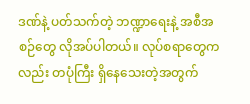ဒဏ်နဲ့ ပတ်သက်တဲ့ ဘဏ္ဍာရေးနဲ့ အစီအစဉ်တွေ လိုအပ်ပါတယ်။ လုပ်စရာတွေကလည်း တပုံကြီး ရှိနေသေးတဲ့အတွက်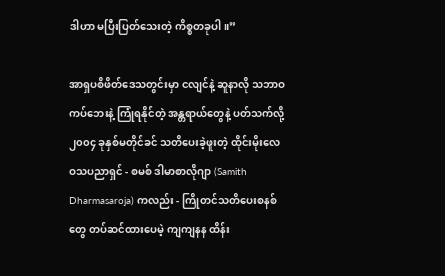ဒါဟာ မပြီးပြတ်သေးတဲ့ ကိစ္စတခုပါ။”

အာရှပစိဖိတ်ဒေသတွင်းမှာ ငလျင်နဲ့ ဆူနာလို သဘာဝကပ်ဘေးနဲ့ ကြုံရနိုင်တဲ့ အန္တရာယ်တွေနဲ့ ပတ်သက်လို့ ၂၀၀၄ ခုနှစ်မတိုင်ခင် သတိပေးခဲ့ဖူးတဲ့ ထိုင်းမိုးလေဝသပညာရှင် - စမစ် ဒါမာစာလိုဂျာ (Samith Dharmasaroja) ကလည်း - ကြိုတင်သတိပေးစနစ်တွေ တပ်ဆင်ထားပေမဲ့ ကျကျနန ထိန်း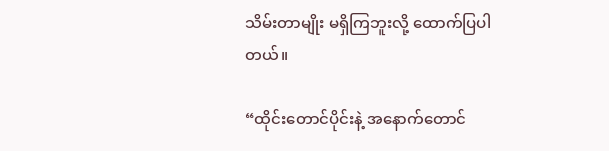သိမ်းတာမျိုး မရှိကြဘူးလို့ ထောက်ပြပါတယ်။

“ထိုင်းတောင်ပိုင်းနဲ့ အနောက်တောင်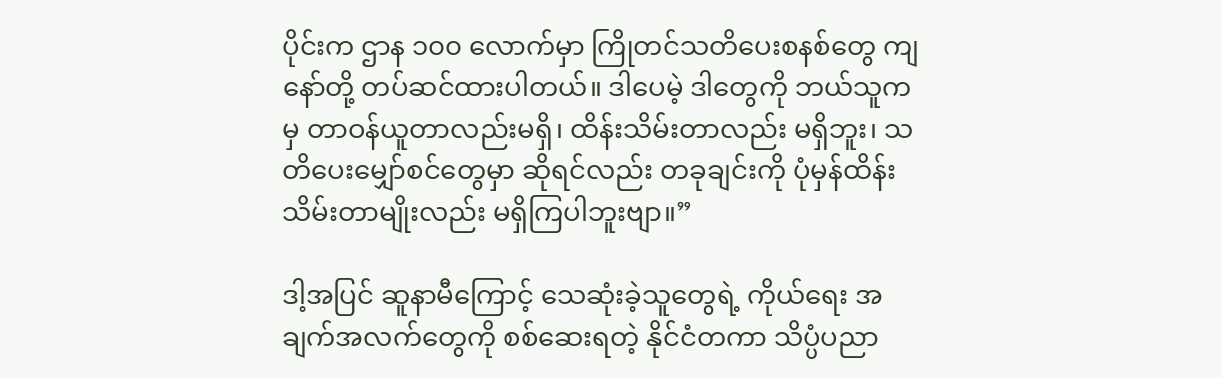ပိုင်းက ဌာန ၁၀၀ လောက်မှာ ကြိုတင်သတိပေးစနစ်တွေ ကျနော်တို့ တပ်ဆင်ထားပါတယ်။ ဒါပေမဲ့ ဒါတွေကို ဘယ်သူကမှ တာဝန်ယူတာလည်းမရှိ၊ ထိန်းသိမ်းတာလည်း မရှိဘူး၊ သတိပေးမျှော်စင်တွေမှာ ဆိုရင်လည်း တခုချင်းကို ပုံမှန်ထိန်းသိမ်းတာမျိုးလည်း မရှိကြပါဘူးဗျာ။”

ဒါ့အပြင် ဆူနာမီကြောင့် သေဆုံးခဲ့သူတွေရဲ့ ကိုယ်ရေး အချက်အလက်တွေကို စစ်ဆေးရတဲ့ နိုင်ငံတကာ သိပ္ပံပညာ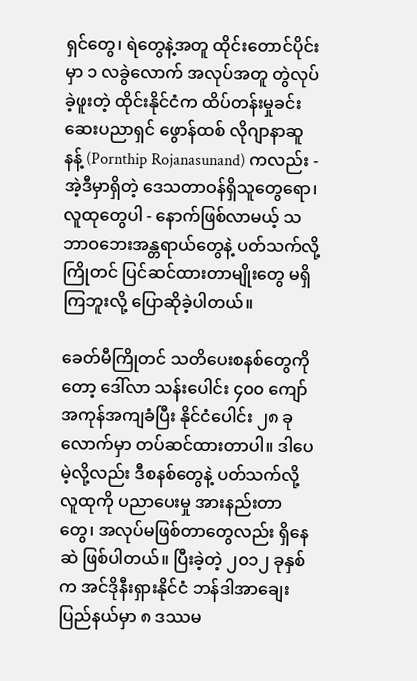ရှင်တွေ၊ ရဲတွေနဲ့အတူ ထိုင်းတောင်ပိုင်းမှာ ၁ လခွဲလောက် အလုပ်အတူ တွဲလုပ်ခဲ့ဖူးတဲ့ ထိုင်းနိုင်ငံက ထိပ်တန်းမှုခင်းဆေးပညာရှင် ဖွောန်ထစ် လိုဂျာနာဆူနန့် (Pornthip Rojanasunand) ကလည်း - အဲ့ဒီမှာရှိတဲ့ ဒေသတာဝန်ရှိသူတွေရော၊ လူထုတွေပါ - နောက်ဖြစ်လာမယ့် သဘာဝဘေးအန္တရာယ်တွေနဲ့ ပတ်သက်လို့ ကြိုတင် ပြင်ဆင်ထားတာမျိုးတွေ မရှိကြဘူးလို့ ပြောဆိုခဲ့ပါတယ်။

ခေတ်မီကြိုတင် သတိပေးစနစ်တွေကိုတော့ ဒေါ်လာ သန်းပေါင်း ၄၀၀ ကျော် အကုန်အကျခံပြီး နိုင်ငံပေါင်း ၂၈ ခုလောက်မှာ တပ်ဆင်ထားတာပါ။ ဒါပေမဲ့လို့လည်း ဒီစနစ်တွေနဲ့ ပတ်သက်လို့ လူထုကို ပညာပေးမှု အားနည်းတာတွေ၊ အလုပ်မဖြစ်တာတွေလည်း ရှိနေဆဲ ဖြစ်ပါတယ်။ ပြီးခဲ့တဲ့ ၂၀၁၂ ခုနှစ်က အင်ဒိုနီးရှားနိုင်ငံ ဘန်ဒါအာချေးပြည်နယ်မှာ ၈ ဒဿမ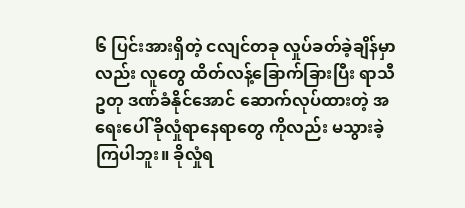၆ ပြင်းအားရှိတဲ့ ငလျင်တခု လှုပ်ခတ်ခဲ့ချိန်မှာလည်း လူတွေ ထိတ်လန့်ခြောက်ခြားပြီး ရာသီဥတု ဒဏ်ခံနိုင်အောင် ဆောက်လုပ်ထားတဲ့ အရေးပေါ် ခိုလှုံရာနေရာတွေ ကိုလည်း မသွားခဲ့ကြပါဘူး။ ခိုလှုံရ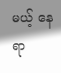မယ့် နေရာ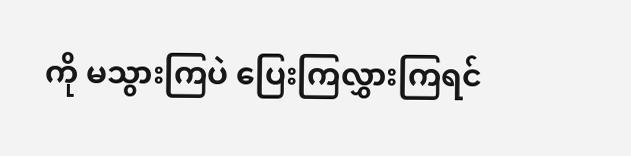ကို မသွားကြပဲ ပြေးကြလွှားကြရင်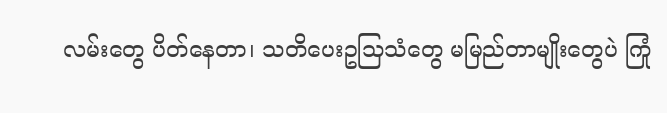လမ်းတွေ ပိတ်နေတာ၊ သတိပေးဥသြသံတွေ မမြည်တာမျိုးတွေပဲ ကြုံ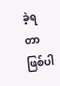ခဲ့ရတာ ဖြစ်ပါ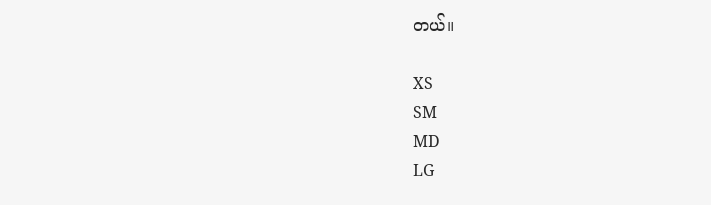တယ်။

XS
SM
MD
LG